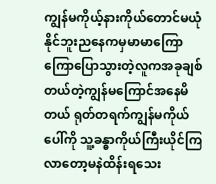ကျွန်မကိုယ့်နားကိုယ်တောင်မယုံနိုင်ဘူးညနေကမှမာမာကြောကြောပြောသွားတဲ့လူကအခုချစ်တယ်တဲ့ကျွန်မကြောင်အနေမိတယ် ရုတ်တရက်ကျွန်မကိုယ်ပေါ်ကို သူ့ခန္ဓာကိုယ်ကြီးယိုင်ကြလာတော့မနဲထိန်းရသေး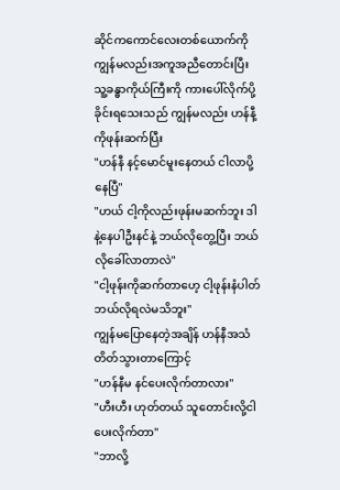ဆိုင်ကကောင်လေးတစ်ယောက်ကို ကျွန်မလည်းအကူအညီတောင်းပြီး သူ့ခန္ဓာကိုယ်ကြီးကို ကားပေါ်လိုက်ပို့ခိုင်းရသေးသည် ကျွန်မလည်း ဟန်နီ့ကိုဖုန်းဆက်ပြီး
"ဟန်နီ နင့်မောင်မူးနေတယ် ငါလာပို့နေပြီ"
"ဟယ် ငါ့ကိုလည်းဖုန်းမဆက်ဘူး ဒါနဲ့နေပါဦးနင်နဲ့ ဘယ်လိုတွေ့ပြီး ဘယ်လိုခေါ်လာတာလဲ"
"ငါ့ဖုန်းကိုဆက်တာဟေ့ ငါ့ဖုန်းနံပါတ်ဘယ်လိုရလဲမသိဘူး"
ကျွန်မပြောနေတဲ့အချိန် ဟန်နီအသံတိတ်သွားတာကြောင့်
"ဟန်နီမ နင်ပေးလိုက်တာလား"
"ဟီးဟီး ဟုတ်တယ် သူတောင်းလို့ငါပေးလိုက်တာ"
"ဘာလို့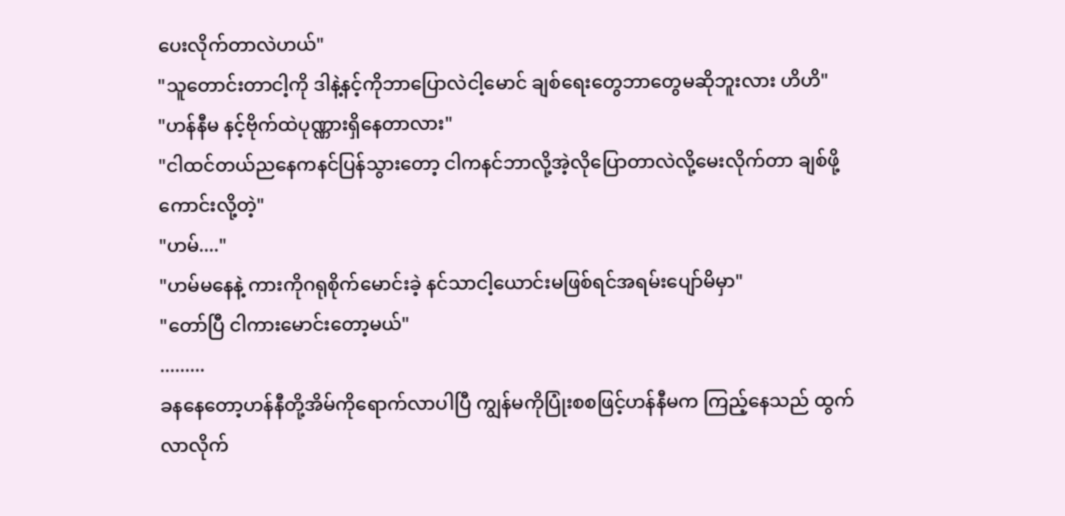ပေးလိုက်တာလဲဟယ်"
"သူတောင်းတာငါ့ကို ဒါနဲ့နင့်ကိုဘာပြောလဲငါ့မောင် ချစ်ရေးတွေဘာတွေမဆိုဘူးလား ဟိဟိ"
"ဟန်နီမ နင့်ဗိုက်ထဲပုဏ္ဏားရှိနေတာလား"
"ငါထင်တယ်ညနေကနင်ပြန်သွားတော့ ငါကနင်ဘာလို့အဲ့လိုပြောတာလဲလို့မေးလိုက်တာ ချစ်ဖို့ကောင်းလို့တဲ့"
"ဟမ်...."
"ဟမ်မနေနဲ့ ကားကိုဂရုစိုက်မောင်းခဲ့ နင်သာငါ့ယောင်းမဖြစ်ရင်အရမ်းပျော်မိမှာ"
"တော်ပြီ ငါကားမောင်းတော့မယ်"
.........
ခနနေတော့ဟန်နီတို့အိမ်ကိုရောက်လာပါပြီ ကျွန်မကိုပြုံးစစဖြင့်ဟန်နီမက ကြည့်နေသည် ထွက်လာလိုက်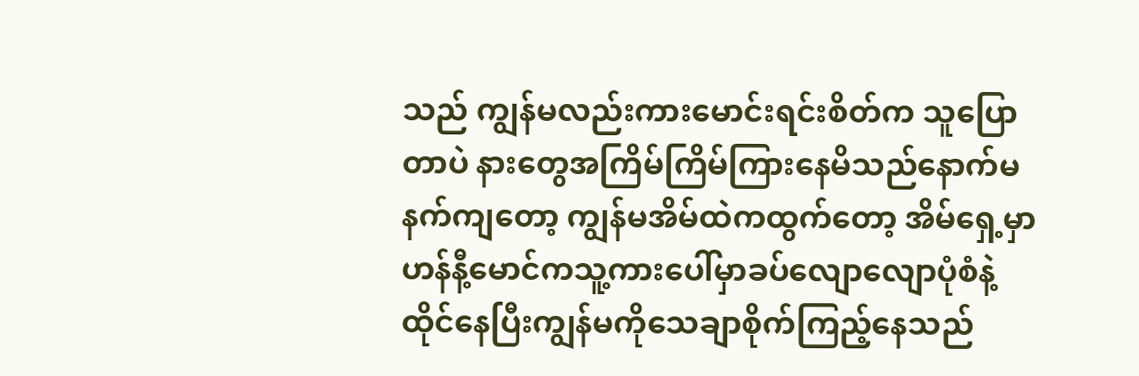သည် ကျွန်မလည်းကားမောင်းရင်းစိတ်က သူပြောတာပဲ နားတွေအကြိမ်ကြိမ်ကြားနေမိသည်နောက်မနက်ကျတော့ ကျွန်မအိမ်ထဲကထွက်တော့ အိမ်ရှေ့မှာဟန်နီ့မောင်ကသူ့ကားပေါ်မှာခပ်လျောလျောပုံစံနဲ့ ထိုင်နေပြီးကျွန်မကိုသေချာစိုက်ကြည့်နေသည်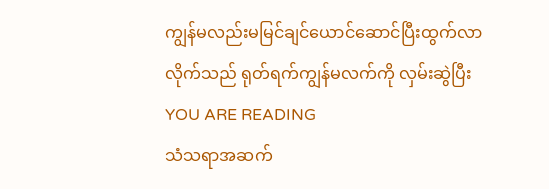ကျွန်မလည်းမမြင်ချင်ယောင်ဆောင်ပြီးထွက်လာလိုက်သည် ရုတ်ရက်ကျွန်မလက်ကို လှမ်းဆွဲပြီး
YOU ARE READING
သံသရာအဆက်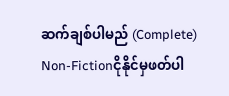ဆက်ချစ်ပါမည် (Complete)
Non-Fictionငိုနိုင်မှဖတ်ပါ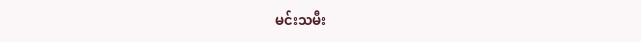မင်းသမီး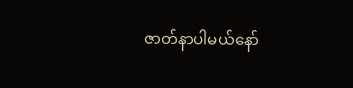ဇာတ်နာပါမယ်နော်